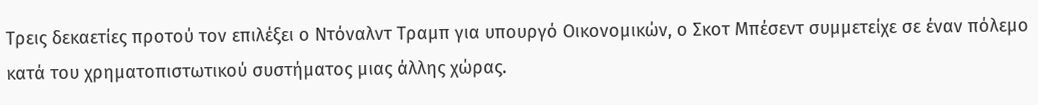Τρεις δεκαετίες προτού τον επιλέξει ο Ντόναλντ Τραμπ για υπουργό Οικονομικών, ο Σκοτ Μπέσεντ συμμετείχε σε έναν πόλεμο κατά του χρηματοπιστωτικού συστήματος μιας άλλης χώρας.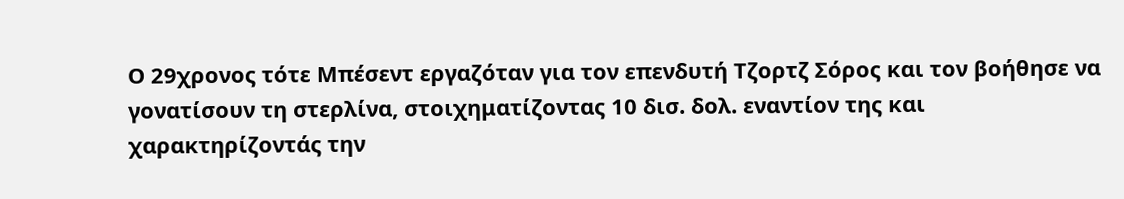Ο 29χρονος τότε Μπέσεντ εργαζόταν για τον επενδυτή Τζορτζ Σόρος και τον βοήθησε να γονατίσουν τη στερλίνα, στοιχηματίζοντας 10 δισ. δολ. εναντίον της και χαρακτηρίζοντάς την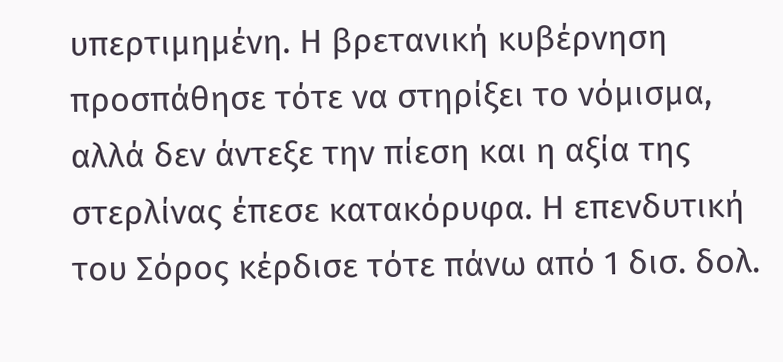υπερτιμημένη. Η βρετανική κυβέρνηση προσπάθησε τότε να στηρίξει το νόμισμα, αλλά δεν άντεξε την πίεση και η αξία της στερλίνας έπεσε κατακόρυφα. Η επενδυτική του Σόρος κέρδισε τότε πάνω από 1 δισ. δολ.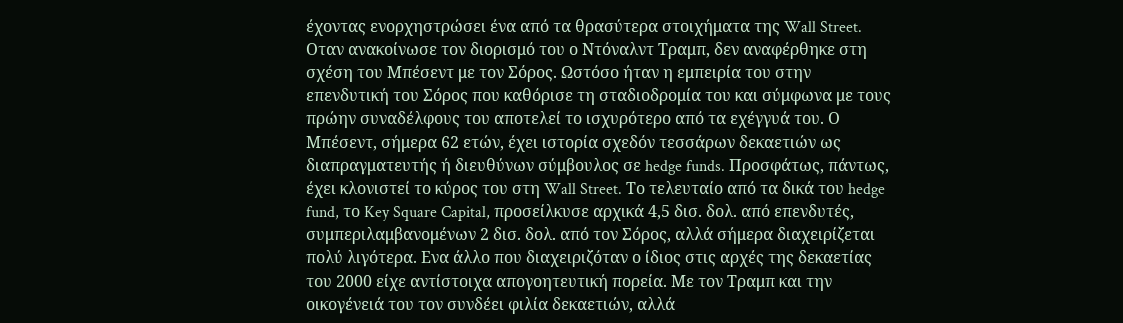έχοντας ενορχηστρώσει ένα από τα θρασύτερα στοιχήματα της Wall Street.
Οταν ανακοίνωσε τον διορισμό του ο Ντόναλντ Τραμπ, δεν αναφέρθηκε στη σχέση του Μπέσεντ με τον Σόρος. Ωστόσο ήταν η εμπειρία του στην επενδυτική του Σόρος που καθόρισε τη σταδιοδρομία του και σύμφωνα με τους πρώην συναδέλφους του αποτελεί το ισχυρότερο από τα εχέγγυά του. Ο Μπέσεντ, σήμερα 62 ετών, έχει ιστορία σχεδόν τεσσάρων δεκαετιών ως διαπραγματευτής ή διευθύνων σύμβουλος σε hedge funds. Προσφάτως, πάντως, έχει κλονιστεί το κύρος του στη Wall Street. Το τελευταίο από τα δικά του hedge fund, το Key Square Capital, προσείλκυσε αρχικά 4,5 δισ. δολ. από επενδυτές, συμπεριλαμβανομένων 2 δισ. δολ. από τον Σόρος, αλλά σήμερα διαχειρίζεται πολύ λιγότερα. Ενα άλλο που διαχειριζόταν ο ίδιος στις αρχές της δεκαετίας του 2000 είχε αντίστοιχα απογοητευτική πορεία. Με τον Τραμπ και την οικογένειά του τον συνδέει φιλία δεκαετιών, αλλά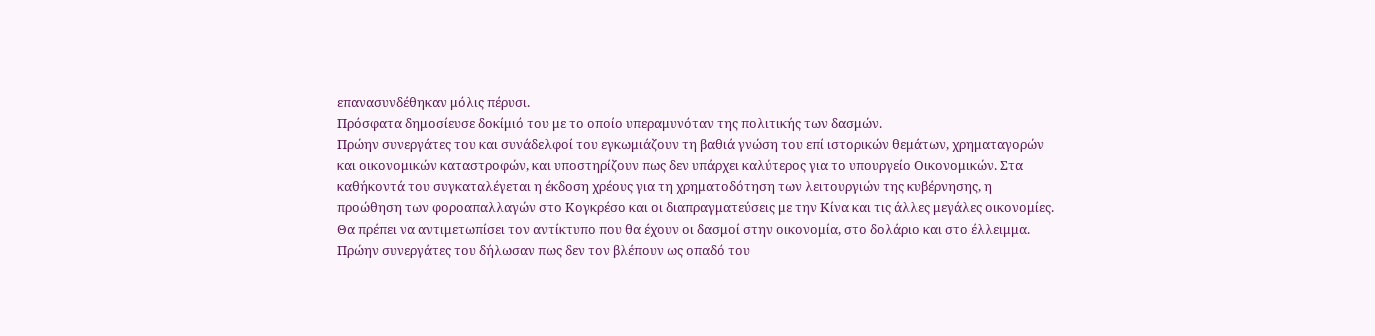επανασυνδέθηκαν μόλις πέρυσι.
Πρόσφατα δημοσίευσε δοκίμιό του με το οποίο υπεραμυνόταν της πολιτικής των δασμών.
Πρώην συνεργάτες του και συνάδελφοί του εγκωμιάζουν τη βαθιά γνώση του επί ιστορικών θεμάτων, χρηματαγορών και οικονομικών καταστροφών, και υποστηρίζουν πως δεν υπάρχει καλύτερος για το υπουργείο Οικονομικών. Στα καθήκοντά του συγκαταλέγεται η έκδοση χρέους για τη χρηματοδότηση των λειτουργιών της κυβέρνησης, η προώθηση των φοροαπαλλαγών στο Κογκρέσο και οι διαπραγματεύσεις με την Κίνα και τις άλλες μεγάλες οικονομίες. Θα πρέπει να αντιμετωπίσει τον αντίκτυπο που θα έχουν οι δασμοί στην οικονομία, στο δολάριο και στο έλλειμμα. Πρώην συνεργάτες του δήλωσαν πως δεν τον βλέπουν ως οπαδό του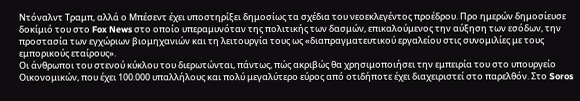Ντόναλντ Τραμπ, αλλά ο Μπέσεντ έχει υποστηρίξει δημοσίως τα σχέδια του νεοεκλεγέντος προέδρου. Προ ημερών δημοσίευσε δοκίμιό του στο Fox News στο οποίο υπεραμυνόταν της πολιτικής των δασμών, επικαλούμενος την αύξηση των εσόδων, την προστασία των εγχώριων βιομηχανιών και τη λειτουργία τους ως «διαπραγματευτικού εργαλείου στις συνομιλίες με τους εμπορικούς εταίρους».
Οι άνθρωποι του στενού κύκλου του διερωτώνται, πάντως, πώς ακριβώς θα χρησιμοποιήσει την εμπειρία του στο υπουργείο Οικονομικών, που έχει 100.000 υπαλλήλους και πολύ μεγαλύτερο εύρος από οτιδήποτε έχει διαχειριστεί στο παρελθόν. Στο Soros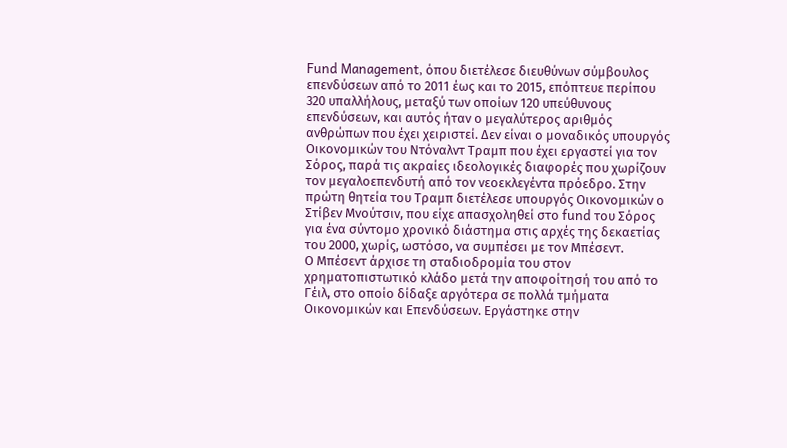Fund Management, όπου διετέλεσε διευθύνων σύμβουλος επενδύσεων από το 2011 έως και το 2015, επόπτευε περίπου 320 υπαλλήλους, μεταξύ των οποίων 120 υπεύθυνους επενδύσεων, και αυτός ήταν ο μεγαλύτερος αριθμός ανθρώπων που έχει χειριστεί. Δεν είναι ο μοναδικός υπουργός Οικονομικών του Ντόναλντ Τραμπ που έχει εργαστεί για τον Σόρος, παρά τις ακραίες ιδεολογικές διαφορές που χωρίζουν τον μεγαλοεπενδυτή από τον νεοεκλεγέντα πρόεδρο. Στην πρώτη θητεία του Τραμπ διετέλεσε υπουργός Οικονομικών ο Στίβεν Μνούτσιν, που είχε απασχοληθεί στο fund του Σόρος για ένα σύντομο χρονικό διάστημα στις αρχές της δεκαετίας του 2000, χωρίς, ωστόσο, να συμπέσει με τον Μπέσεντ.
Ο Μπέσεντ άρχισε τη σταδιοδρομία του στον χρηματοπιστωτικό κλάδο μετά την αποφοίτησή του από το Γέιλ, στο οποίο δίδαξε αργότερα σε πολλά τμήματα Οικονομικών και Επενδύσεων. Εργάστηκε στην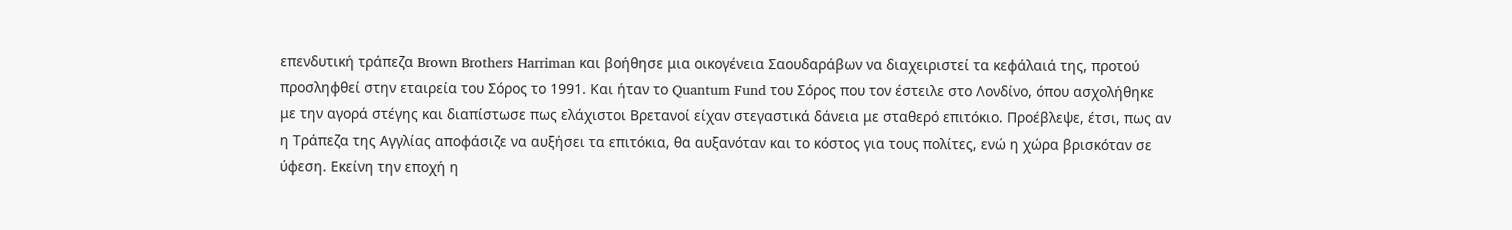επενδυτική τράπεζα Brown Brothers Harriman και βοήθησε μια οικογένεια Σαουδαράβων να διαχειριστεί τα κεφάλαιά της, προτού προσληφθεί στην εταιρεία του Σόρος το 1991. Και ήταν το Quantum Fund του Σόρος που τον έστειλε στο Λονδίνο, όπου ασχολήθηκε με την αγορά στέγης και διαπίστωσε πως ελάχιστοι Βρετανοί είχαν στεγαστικά δάνεια με σταθερό επιτόκιο. Προέβλεψε, έτσι, πως αν η Τράπεζα της Αγγλίας αποφάσιζε να αυξήσει τα επιτόκια, θα αυξανόταν και το κόστος για τους πολίτες, ενώ η χώρα βρισκόταν σε ύφεση. Εκείνη την εποχή η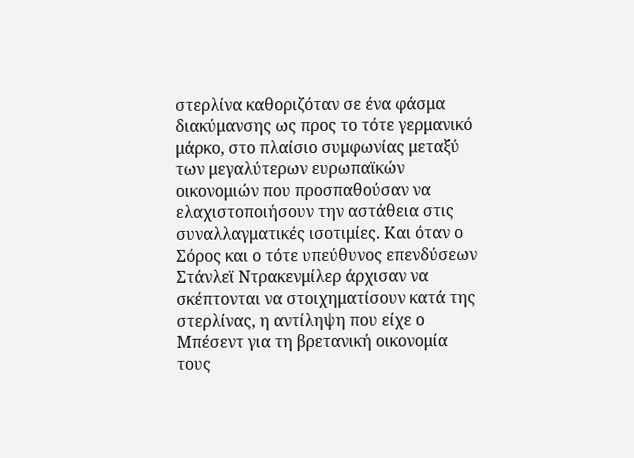στερλίνα καθοριζόταν σε ένα φάσμα διακύμανσης ως προς το τότε γερμανικό μάρκο, στο πλαίσιο συμφωνίας μεταξύ των μεγαλύτερων ευρωπαϊκών οικονομιών που προσπαθούσαν να ελαχιστοποιήσουν την αστάθεια στις συναλλαγματικές ισοτιμίες. Και όταν ο Σόρος και ο τότε υπεύθυνος επενδύσεων Στάνλεϊ Ντρακενμίλερ άρχισαν να σκέπτονται να στοιχηματίσουν κατά της στερλίνας, η αντίληψη που είχε ο Μπέσεντ για τη βρετανική οικονομία τους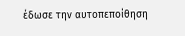έδωσε την αυτοπεποίθηση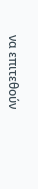να επιτεθούν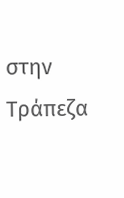στην Τράπεζα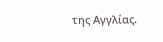της Αγγλίας.